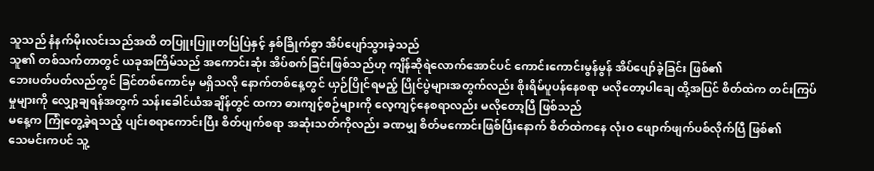သူသည် နံနက်မိုးလင်းသည်အထိ တပြူးပြူးတပြဲပြဲနှင့် နှစ်ခြိုက်စွာ အိပ်ပျော်သွားခဲ့သည်
သူ၏ တစ်သက်တာတွင် ယခုအကြိမ်သည် အကောင်းဆုံး အိပ်စက်ခြင်းဖြစ်သည်ဟု ကျိန်ဆိုရဲလောက်အောင်ပင် ကောင်းကောင်းမွန်မွန် အိပ်ပျော်ခဲ့ခြင်း ဖြစ်၏
ဘေးပတ်ပတ်လည်တွင် ခြင်တစ်ကောင်မှ မရှိသလို နောက်တစ်နေ့တွင် ယှဉ်ပြိုင်ရမည့် ပြိုင်ပွဲများအတွက်လည်း စိုးရိမ်ပူပန်နေစရာ မလိုတော့ပါချေ ထို့အပြင် စိတ်ထဲက တင်းကြပ်မှုများကို လျှော့ချရန်အတွက် သန်းခေါင်ယံအချိန်တွင် ထကာ ဓားကျင့်စဉ်များကို လေ့ကျင့်နေစရာလည်း မလိုတော့ပြီ ဖြစ်သည်
မနေ့က ကြုံတွေ့ခဲ့ရသည့် ပျင်းစရာကောင်းပြီး စိတ်ပျက်စရာ အဆုံးသတ်ကိုလည်း ခဏမျှ စိတ်မကောင်းဖြစ်ပြီးနောက် စိတ်ထဲကနေ လုံးဝ ဖျောက်ဖျက်ပစ်လိုက်ပြီ ဖြစ်၏
သေမင်းကပင် သူ့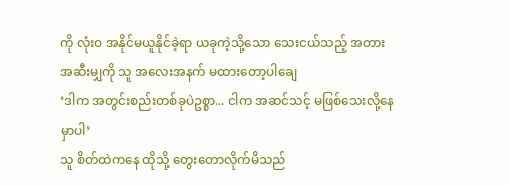ကို လုံးဝ အနိုင်မယူနိုင်ခဲ့ရာ ယခုကဲ့သို့သော သေးငယ်သည့် အတားအဆီးမျှကို သူ အလေးအနက် မထားတော့ပါချေ
‘ဒါက အတွင်းစည်းတစ်ခုပဲဥစ္စာ... ငါက အဆင်သင့် မဖြစ်သေးလို့နေမှာပါ’
သူ စိတ်ထဲကနေ ထိုသို့ တွေးတောလိုက်မိသည်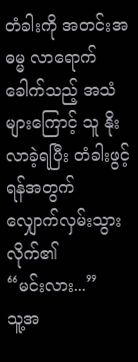တံခါးကို အတင်းအဓမ္မ လာရောက်ခေါက်သည့် အသံများကြောင့် သူ နိုးလာခဲ့ရပြီး တံခါးဖွင့်ရန်အတွက် လျှောက်လှမ်းသွားလိုက်၏
“မင်းလား...”
သူ့အ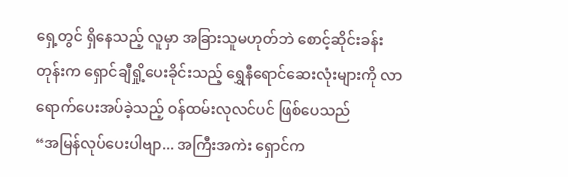ရှေ့တွင် ရှိနေသည့် လူမှာ အခြားသူမဟုတ်ဘဲ စောင့်ဆိုင်းခန်းတုန်းက ရှောင်ချီရှို့ပေးခိုင်းသည့် ရွှေနီရောင်ဆေးလုံးများကို လာရောက်ပေးအပ်ခဲ့သည့် ဝန်ထမ်းလုလင်ပင် ဖြစ်ပေသည်
“အမြန်လုပ်ပေးပါဗျာ... အကြီးအကဲး ရှောင်က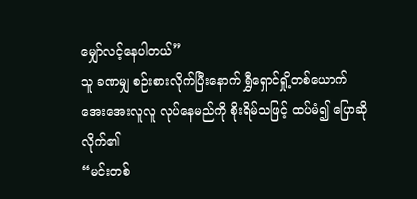မျှော်လင့်နေပါတယ်”
သူ ခဏမျှ စဉ်းစားလိုက်ပြီးနောက် ရွှီရှောင်ရှို့တစ်ယောက် အေးအေးလူလူ လုပ်နေမည်ကို စိုးရိမ်သဖြင့် ထပ်မံ၍ ပြောဆိုလိုက်၏
“မင်းတစ်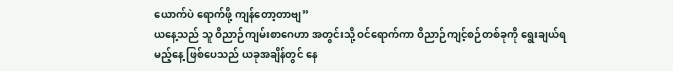ယောက်ပဲ ရောက်ဖို့ ကျန်တော့တာဗျ”
ယနေ့သည် သူ ဝိညာဉ်ကျမ်းစာဂေဟာ အတွင်းသို့ ဝင်ရောက်ကာ ဝိညာဉ်ကျင့်စဉ်တစ်ခုကို ရွေးချယ်ရမည့်နေ့ ဖြစ်ပေသည် ယခုအချိန်တွင် နေ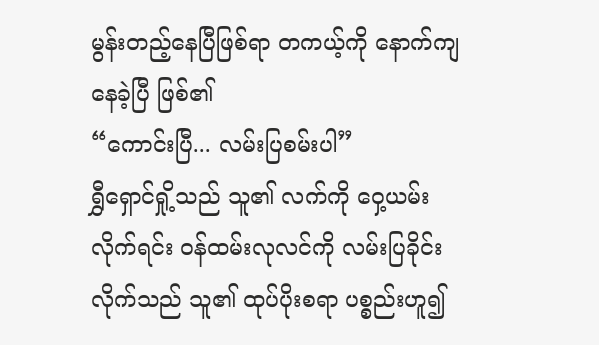မွန်းတည့်နေပြီဖြစ်ရာ တကယ့်ကို နောက်ကျနေခဲ့ပြီ ဖြစ်၏
“ကောင်းပြီ... လမ်းပြစမ်းပါ”
ရွှီရှောင်ရှို့သည် သူ၏ လက်ကို ဝှေ့ယမ်းလိုက်ရင်း ဝန်ထမ်းလုလင်ကို လမ်းပြခိုင်းလိုက်သည် သူ၏ ထုပ်ပိုးစရာ ပစ္စည်းဟူ၍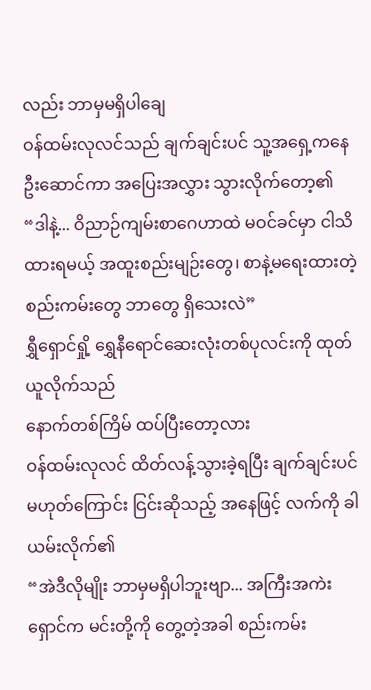လည်း ဘာမှမရှိပါချေ
ဝန်ထမ်းလုလင်သည် ချက်ချင်းပင် သူ့အရှေ့ကနေ ဦးဆောင်ကာ အပြေးအလွှား သွားလိုက်တော့၏
“ဒါနဲ့... ဝိညာဉ်ကျမ်းစာဂေဟာထဲ မဝင်ခင်မှာ ငါသိထားရမယ့် အထူးစည်းမျဉ်းတွေ၊ စာနဲ့မရေးထားတဲ့ စည်းကမ်းတွေ ဘာတွေ ရှိသေးလဲ”
ရွှီရှောင်ရှို့ ရွှေနီရောင်ဆေးလုံးတစ်ပုလင်းကို ထုတ်ယူလိုက်သည်
နောက်တစ်ကြိမ် ထပ်ပြီးတော့လား
ဝန်ထမ်းလုလင် ထိတ်လန့်သွားခဲ့ရပြီး ချက်ချင်းပင် မဟုတ်ကြောင်း ငြင်းဆိုသည့် အနေဖြင့် လက်ကို ခါယမ်းလိုက်၏
“အဲဒီလိုမျိုး ဘာမှမရှိပါဘူးဗျာ... အကြီးအကဲး ရှောင်က မင်းတို့ကို တွေ့တဲ့အခါ စည်းကမ်း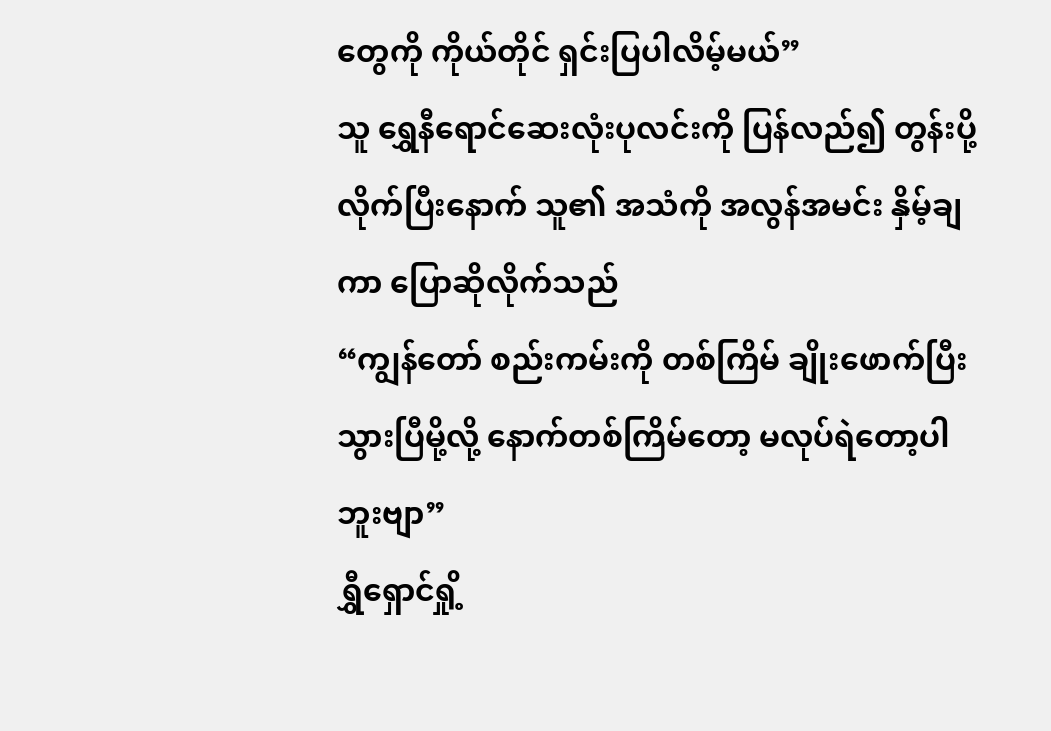တွေကို ကိုယ်တိုင် ရှင်းပြပါလိမ့်မယ်”
သူ ရွှေနီရောင်ဆေးလုံးပုလင်းကို ပြန်လည်၍ တွန်းပို့လိုက်ပြီးနောက် သူ၏ အသံကို အလွန်အမင်း နှိမ့်ချကာ ပြောဆိုလိုက်သည်
“ကျွန်တော် စည်းကမ်းကို တစ်ကြိမ် ချိုးဖောက်ပြီးသွားပြီမို့လို့ နောက်တစ်ကြိမ်တော့ မလုပ်ရဲတော့ပါဘူးဗျာ”
ရွှီရှောင်ရှို့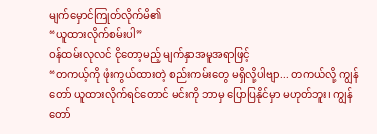မျက်မှောင်ကြုတ်လိုက်မိ၏
“ယူထားလိုက်စမ်းပါ”
ဝန်ထမ်းလုလင် ငိုတော့မည့် မျက်နှာအမူအရာဖြင့်
“တကယ့်ကို ဖုံးကွယ်ထားတဲ့ စည်းကမ်းတွေ မရှိလို့ပါဗျာ... တကယ်လို့ ကျွန်တော် ယူထားလိုက်ရင်တောင် မင်းကို ဘာမှ ပြောပြနိုင်မှာ မဟုတ်ဘူး၊ ကျွန်တော်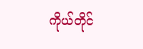ကိုယ်တိုင်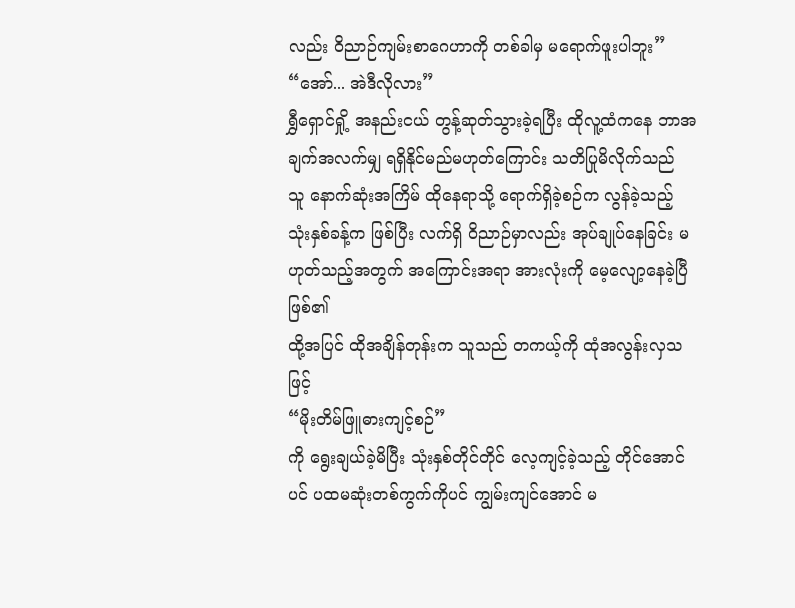လည်း ဝိညာဉ်ကျမ်းစာဂေဟာကို တစ်ခါမှ မရောက်ဖူးပါဘူး”
“အော်... အဲဒီလိုလား”
ရွှီရှောင်ရှို့ အနည်းငယ် တွန့်ဆုတ်သွားခဲ့ရပြီး ထိုလူ့ထံကနေ ဘာအချက်အလက်မျှ ရရှိနိုင်မည်မဟုတ်ကြောင်း သတိပြုမိလိုက်သည်
သူ နောက်ဆုံးအကြိမ် ထိုနေရာသို့ ရောက်ရှိခဲ့စဉ်က လွန်ခဲ့သည့် သုံးနှစ်ခန့်က ဖြစ်ပြီး လက်ရှိ ဝိညာဉ်မှာလည်း အုပ်ချုပ်နေခြင်း မဟုတ်သည့်အတွက် အကြောင်းအရာ အားလုံးကို မေ့လျော့နေခဲ့ပြီ ဖြစ်၏
ထို့အပြင် ထိုအချိန်တုန်းက သူသည် တကယ့်ကို ထုံအလွန်းလှသဖြင့်
“မိုးတိမ်ဖြူဓားကျင့်စဉ်”
ကို ရွေးချယ်ခဲ့မိပြီး သုံးနှစ်တိုင်တိုင် လေ့ကျင့်ခဲ့သည့် တိုင်အောင်ပင် ပထမဆုံးတစ်ကွက်ကိုပင် ကျွမ်းကျင်အောင် မ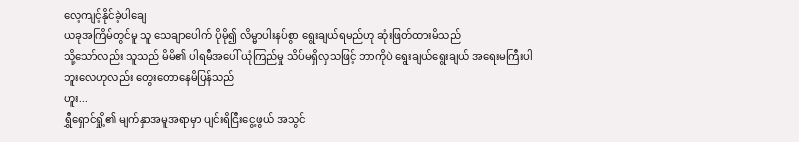လေ့ကျင့်နိုင်ခဲ့ပါချေ
ယခုအကြိမ်တွင်မူ သူ သေချာပေါက် ပိုမို၍ လိမ္မာပါးနပ်စွာ ရွေးချယ်ရမည်ဟု ဆုံးဖြတ်ထားမိသည်
သို့သော်လည်း သူသည် မိမိ၏ ပါရမီအပေါ် ယုံကြည်မှု သိပ်မရှိလှသဖြင့် ဘာကိုပဲ ရွေးချယ်ရွေးချယ် အရေးမကြီးပါဘူးလေဟုလည်း တွေးတောနေမိပြန်သည်
ဟူး...
ရွှီရှောင်ရှို့၏ မျက်နှာအမူအရာမှာ ပျင်းရိငြီးငွေ့ဖွယ် အသွင်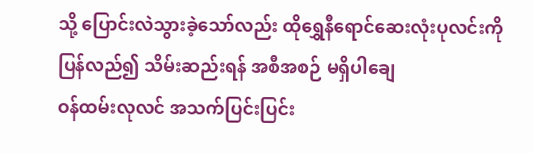သို့ ပြောင်းလဲသွားခဲ့သော်လည်း ထိုရွှေနီရောင်ဆေးလုံးပုလင်းကို ပြန်လည်၍ သိမ်းဆည်းရန် အစီအစဉ် မရှိပါချေ
ဝန်ထမ်းလုလင် အသက်ပြင်းပြင်း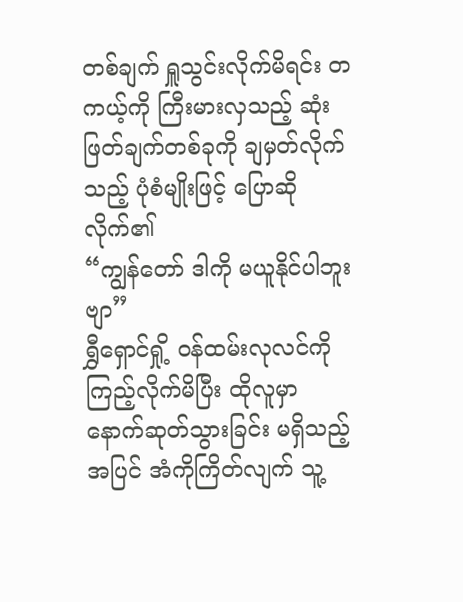တစ်ချက် ရှူသွင်းလိုက်မိရင်း တကယ့်ကို ကြီးမားလှသည့် ဆုံးဖြတ်ချက်တစ်ခုကို ချမှတ်လိုက်သည့် ပုံစံမျိုးဖြင့် ပြောဆိုလိုက်၏
“ကျွန်တော် ဒါကို မယူနိုင်ပါဘူးဗျာ”
ရွှီရှောင်ရှို့ ဝန်ထမ်းလုလင်ကို ကြည့်လိုက်မိပြီး ထိုလူမှာ နောက်ဆုတ်သွားခြင်း မရှိသည့်အပြင် အံကိုကြိတ်လျက် သူ့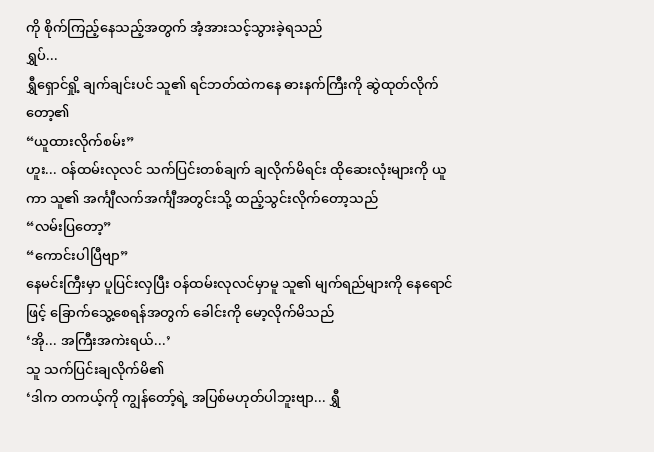ကို စိုက်ကြည့်နေသည့်အတွက် အံ့အားသင့်သွားခဲ့ရသည်
ရွှပ်...
ရွှီရှောင်ရှို့ ချက်ချင်းပင် သူ၏ ရင်ဘတ်ထဲကနေ ဓားနက်ကြီးကို ဆွဲထုတ်လိုက်တော့၏
“ယူထားလိုက်စမ်း”
ဟူး... ဝန်ထမ်းလုလင် သက်ပြင်းတစ်ချက် ချလိုက်မိရင်း ထိုဆေးလုံးများကို ယူကာ သူ၏ အင်္ကျီလက်အင်္ကျီအတွင်းသို့ ထည့်သွင်းလိုက်တော့သည်
“လမ်းပြတော့”
“ကောင်းပါပြီဗျာ”
နေမင်းကြီးမှာ ပူပြင်းလှပြီး ဝန်ထမ်းလုလင်မှာမူ သူ၏ မျက်ရည်များကို နေရောင်ဖြင့် ခြောက်သွေ့စေရန်အတွက် ခေါင်းကို မော့လိုက်မိသည်
‘အို... အကြီးအကဲးရယ်...’
သူ သက်ပြင်းချလိုက်မိ၏
‘ဒါက တကယ့်ကို ကျွန်တော့်ရဲ့ အပြစ်မဟုတ်ပါဘူးဗျာ... ရွှီ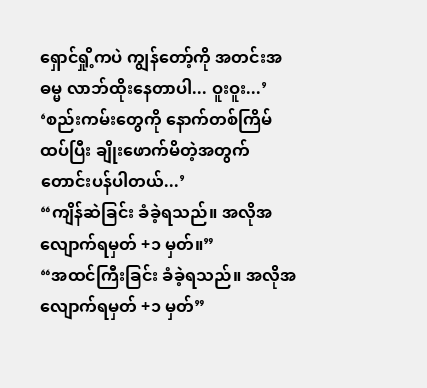ရှောင်ရှို့ကပဲ ကျွန်တော့်ကို အတင်းအဓမ္မ လာဘ်ထိုးနေတာပါ... ဝူးဝူး...’
‘စည်းကမ်းတွေကို နောက်တစ်ကြိမ် ထပ်ပြီး ချိုးဖောက်မိတဲ့အတွက် တောင်းပန်ပါတယ်...’
“ကျိန်ဆဲခြင်း ခံခဲ့ရသည်။ အလိုအလျောက်ရမှတ် +၁ မှတ်။”
“အထင်ကြီးခြင်း ခံခဲ့ရသည်။ အလိုအလျောက်ရမှတ် +၁ မှတ်”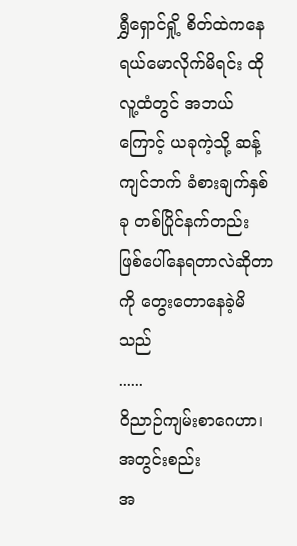ရွှီရှောင်ရှို့ စိတ်ထဲကနေ ရယ်မောလိုက်မိရင်း ထိုလူ့ထံတွင် အဘယ်ကြောင့် ယခုကဲ့သို့ ဆန့်ကျင်ဘက် ခံစားချက်နှစ်ခု တစ်ပြိုင်နက်တည်း ဖြစ်ပေါ်နေရတာလဲဆိုတာကို တွေးတောနေခဲ့မိသည်
......
ဝိညာဉ်ကျမ်းစာဂေဟာ၊ အတွင်းစည်း
အ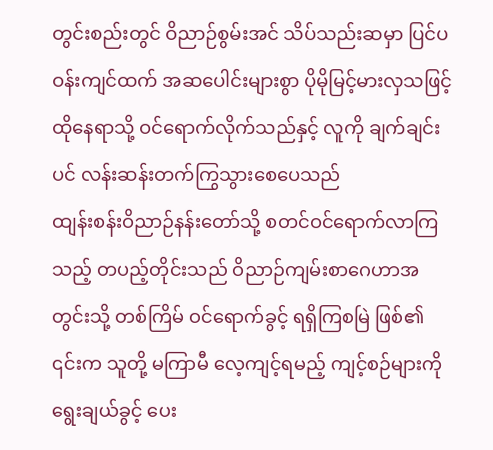တွင်းစည်းတွင် ဝိညာဉ်စွမ်းအင် သိပ်သည်းဆမှာ ပြင်ပဝန်းကျင်ထက် အဆပေါင်းများစွာ ပိုမိုမြင့်မားလှသဖြင့် ထိုနေရာသို့ ဝင်ရောက်လိုက်သည်နှင့် လူကို ချက်ချင်းပင် လန်းဆန်းတက်ကြွသွားစေပေသည်
ထျန်းစန်းဝိညာဉ်နန်းတော်သို့ စတင်ဝင်ရောက်လာကြသည့် တပည့်တိုင်းသည် ဝိညာဉ်ကျမ်းစာဂေဟာအတွင်းသို့ တစ်ကြိမ် ဝင်ရောက်ခွင့် ရရှိကြစမြဲ ဖြစ်၏ ၎င်းက သူတို့ မကြာမီ လေ့ကျင့်ရမည့် ကျင့်စဉ်များကို ရွေးချယ်ခွင့် ပေး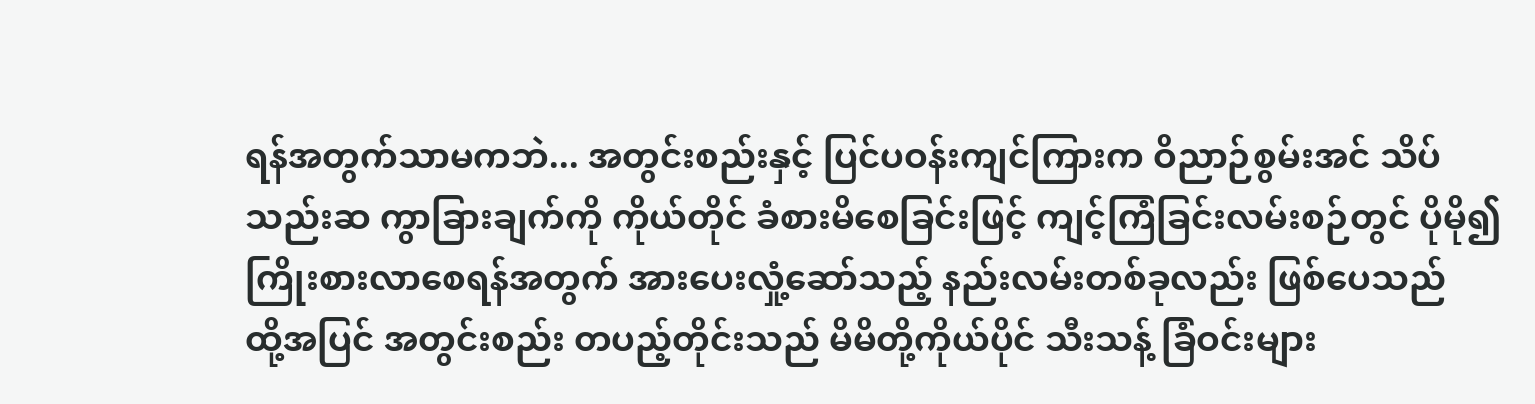ရန်အတွက်သာမကဘဲ... အတွင်းစည်းနှင့် ပြင်ပဝန်းကျင်ကြားက ဝိညာဉ်စွမ်းအင် သိပ်သည်းဆ ကွာခြားချက်ကို ကိုယ်တိုင် ခံစားမိစေခြင်းဖြင့် ကျင့်ကြံခြင်းလမ်းစဉ်တွင် ပိုမို၍ ကြိုးစားလာစေရန်အတွက် အားပေးလှုံ့ဆော်သည့် နည်းလမ်းတစ်ခုလည်း ဖြစ်ပေသည်
ထို့အပြင် အတွင်းစည်း တပည့်တိုင်းသည် မိမိတို့ကိုယ်ပိုင် သီးသန့် ခြံဝင်းများ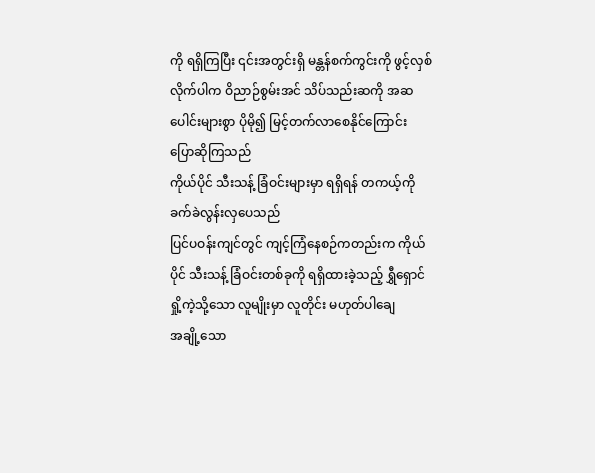ကို ရရှိကြပြီး ၎င်းအတွင်းရှိ မန္တန်စက်ကွင်းကို ဖွင့်လှစ်လိုက်ပါက ဝိညာဉ်စွမ်းအင် သိပ်သည်းဆကို အဆပေါင်းများစွာ ပိုမို၍ မြင့်တက်လာစေနိုင်ကြောင်း ပြောဆိုကြသည်
ကိုယ်ပိုင် သီးသန့် ခြံဝင်းများမှာ ရရှိရန် တကယ့်ကို ခက်ခဲလွန်းလှပေသည်
ပြင်ပဝန်းကျင်တွင် ကျင့်ကြံနေစဉ်ကတည်းက ကိုယ်ပိုင် သီးသန့် ခြံဝင်းတစ်ခုကို ရရှိထားခဲ့သည့် ရွှီရှောင်ရှို့ကဲ့သို့သော လူမျိုးမှာ လူတိုင်း မဟုတ်ပါချေ
အချို့သော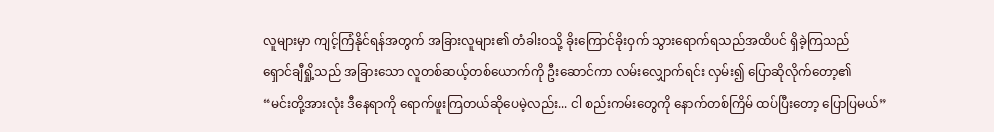လူများမှာ ကျင့်ကြံနိုင်ရန်အတွက် အခြားလူများ၏ တံခါးဝသို့ ခိုးကြောင်ခိုးဝှက် သွားရောက်ရသည်အထိပင် ရှိခဲ့ကြသည်
ရှောင်ချီရှို့သည် အခြားသော လူတစ်ဆယ့်တစ်ယောက်ကို ဦးဆောင်ကာ လမ်းလျှောက်ရင်း လှမ်း၍ ပြောဆိုလိုက်တော့၏
“မင်းတို့အားလုံး ဒီနေရာကို ရောက်ဖူးကြတယ်ဆိုပေမဲ့လည်း... ငါ စည်းကမ်းတွေကို နောက်တစ်ကြိမ် ထပ်ပြီးတော့ ပြောပြမယ်”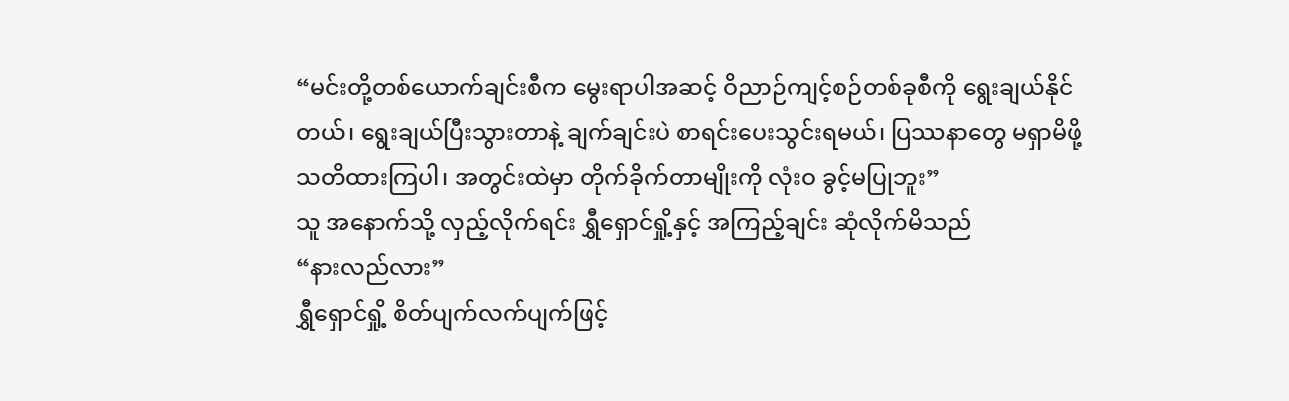“မင်းတို့တစ်ယောက်ချင်းစီက မွေးရာပါအဆင့် ဝိညာဉ်ကျင့်စဉ်တစ်ခုစီကို ရွေးချယ်နိုင်တယ်၊ ရွေးချယ်ပြီးသွားတာနဲ့ ချက်ချင်းပဲ စာရင်းပေးသွင်းရမယ်၊ ပြဿနာတွေ မရှာမိဖို့ သတိထားကြပါ၊ အတွင်းထဲမှာ တိုက်ခိုက်တာမျိုးကို လုံးဝ ခွင့်မပြုဘူး”
သူ အနောက်သို့ လှည့်လိုက်ရင်း ရွှီရှောင်ရှို့နှင့် အကြည့်ချင်း ဆုံလိုက်မိသည်
“နားလည်လား”
ရွှီရှောင်ရှို့ စိတ်ပျက်လက်ပျက်ဖြင့်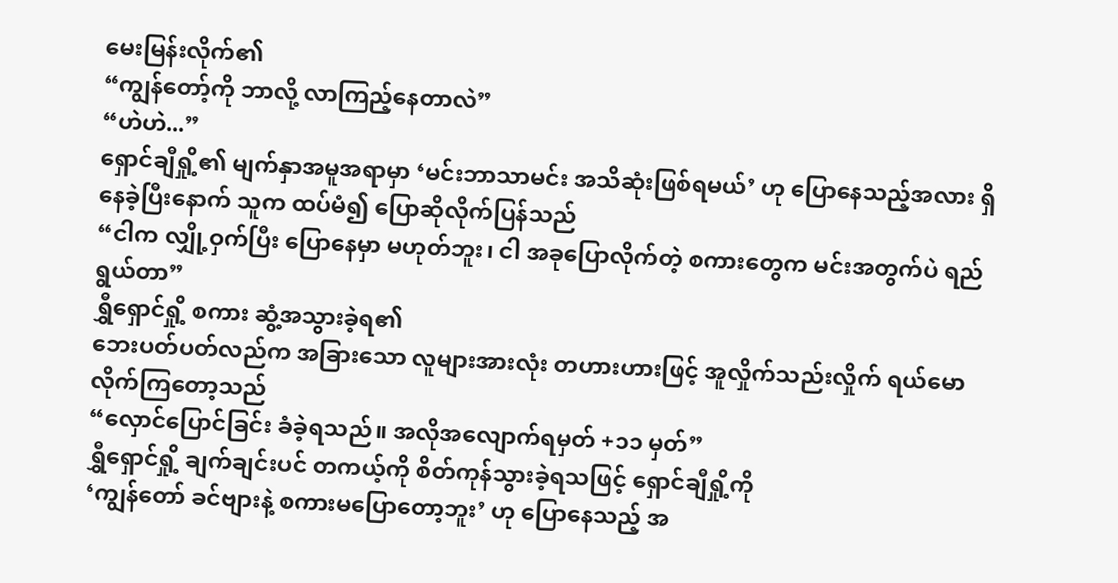မေးမြန်းလိုက်၏
“ကျွန်တော့်ကို ဘာလို့ လာကြည့်နေတာလဲ”
“ဟဲဟဲ...”
ရှောင်ချီရှို့၏ မျက်နှာအမူအရာမှာ ‘မင်းဘာသာမင်း အသိဆုံးဖြစ်ရမယ်’ ဟု ပြောနေသည့်အလား ရှိနေခဲ့ပြီးနောက် သူက ထပ်မံ၍ ပြောဆိုလိုက်ပြန်သည်
“ငါက လျှို့ဝှက်ပြီး ပြောနေမှာ မဟုတ်ဘူး၊ ငါ အခုပြောလိုက်တဲ့ စကားတွေက မင်းအတွက်ပဲ ရည်ရွယ်တာ”
ရွှီရှောင်ရှို့ စကား ဆွံ့အသွားခဲ့ရ၏
ဘေးပတ်ပတ်လည်က အခြားသော လူများအားလုံး တဟားဟားဖြင့် အူလှိုက်သည်းလှိုက် ရယ်မောလိုက်ကြတော့သည်
“လှောင်ပြောင်ခြင်း ခံခဲ့ရသည်။ အလိုအလျောက်ရမှတ် +၁၁ မှတ်”
ရွှီရှောင်ရှို့ ချက်ချင်းပင် တကယ့်ကို စိတ်ကုန်သွားခဲ့ရသဖြင့် ရှောင်ချီရှို့ကို
‘ကျွန်တော် ခင်ဗျားနဲ့ စကားမပြောတော့ဘူး’ ဟု ပြောနေသည့် အ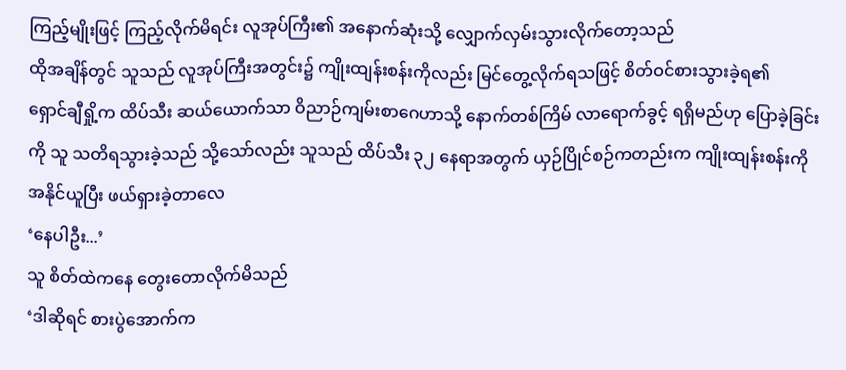ကြည့်မျိုးဖြင့် ကြည့်လိုက်မိရင်း လူအုပ်ကြီး၏ အနောက်ဆုံးသို့ လျှောက်လှမ်းသွားလိုက်တော့သည်
ထိုအချိန်တွင် သူသည် လူအုပ်ကြီးအတွင်း၌ ကျိုးထျန်းစန်းကိုလည်း မြင်တွေ့လိုက်ရသဖြင့် စိတ်ဝင်စားသွားခဲ့ရ၏
ရှောင်ချီရှို့က ထိပ်သီး ဆယ်ယောက်သာ ဝိညာဉ်ကျမ်းစာဂေဟာသို့ နောက်တစ်ကြိမ် လာရောက်ခွင့် ရရှိမည်ဟု ပြောခဲ့ခြင်းကို သူ သတိရသွားခဲ့သည် သို့သော်လည်း သူသည် ထိပ်သီး ၃၂ နေရာအတွက် ယှဉ်ပြိုင်စဉ်ကတည်းက ကျိုးထျန်းစန်းကို အနိုင်ယူပြီး ဖယ်ရှားခဲ့တာလေ
‘နေပါဦး...’
သူ စိတ်ထဲကနေ တွေးတောလိုက်မိသည်
‘ဒါဆိုရင် စားပွဲအောက်က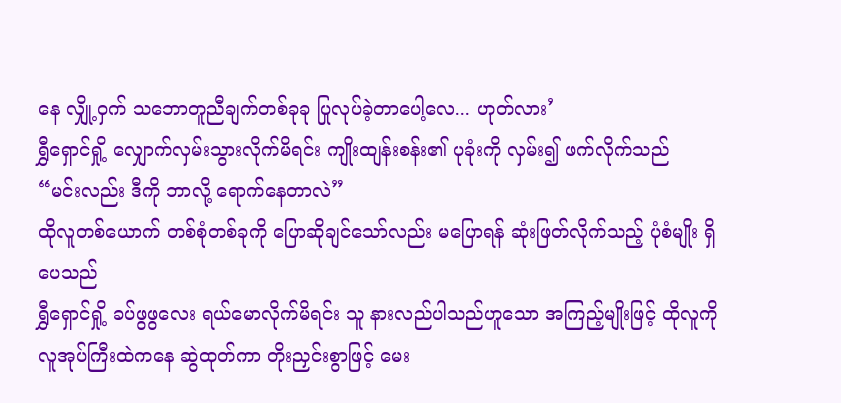နေ လျှို့ဝှက် သဘောတူညီချက်တစ်ခုခု ပြုလုပ်ခဲ့တာပေါ့လေ... ဟုတ်လား’
ရွှီရှောင်ရှို့ လျှောက်လှမ်းသွားလိုက်မိရင်း ကျိုးထျန်းစန်း၏ ပုခုံးကို လှမ်း၍ ဖက်လိုက်သည်
“မင်းလည်း ဒီကို ဘာလို့ ရောက်နေတာလဲ”
ထိုလူတစ်ယောက် တစ်စုံတစ်ခုကို ပြောဆိုချင်သော်လည်း မပြောရန် ဆုံးဖြတ်လိုက်သည့် ပုံစံမျိုး ရှိပေသည်
ရွှီရှောင်ရှို့ ခပ်ဖွဖွလေး ရယ်မောလိုက်မိရင်း သူ နားလည်ပါသည်ဟူသော အကြည့်မျိုးဖြင့် ထိုလူကို လူအုပ်ကြီးထဲကနေ ဆွဲထုတ်ကာ တိုးညှင်းစွာဖြင့် မေး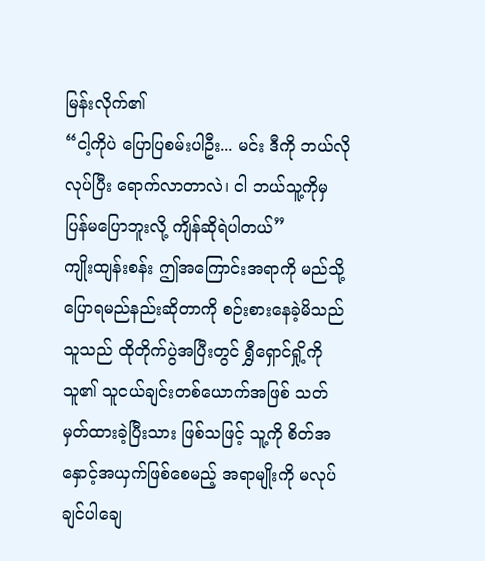မြန်းလိုက်၏
“ငါ့ကိုပဲ ပြောပြစမ်းပါဦး... မင်း ဒီကို ဘယ်လိုလုပ်ပြီး ရောက်လာတာလဲ၊ ငါ ဘယ်သူ့ကိုမှ ပြန်မပြောဘူးလို့ ကျိန်ဆိုရဲပါတယ်”
ကျိုးထျန်းစန်း ဤအကြောင်းအရာကို မည်သို့ ပြောရမည်နည်းဆိုတာကို စဉ်းစားနေခဲ့မိသည်
သူသည် ထိုတိုက်ပွဲအပြီးတွင် ရွှီရှောင်ရှို့ကို သူ၏ သူငယ်ချင်းတစ်ယောက်အဖြစ် သတ်မှတ်ထားခဲ့ပြီးသား ဖြစ်သဖြင့် သူ့ကို စိတ်အနှောင့်အယှက်ဖြစ်စေမည့် အရာမျိုးကို မလုပ်ချင်ပါချေ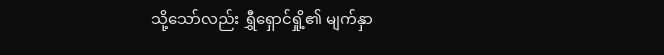သို့သော်လည်း ရွှီရှောင်ရှို့၏ မျက်နှာ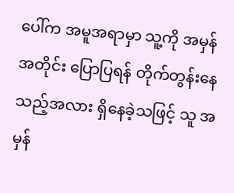ပေါ်က အမူအရာမှာ သူ့ကို အမှန်အတိုင်း ပြောပြရန် တိုက်တွန်းနေသည့်အလား ရှိနေခဲ့သဖြင့် သူ အမှန်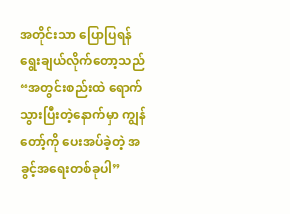အတိုင်းသာ ပြောပြရန် ရွေးချယ်လိုက်တော့သည်
“အတွင်းစည်းထဲ ရောက်သွားပြီးတဲ့နောက်မှာ ကျွန်တော့်ကို ပေးအပ်ခဲ့တဲ့ အခွင့်အရေးတစ်ခုပါ”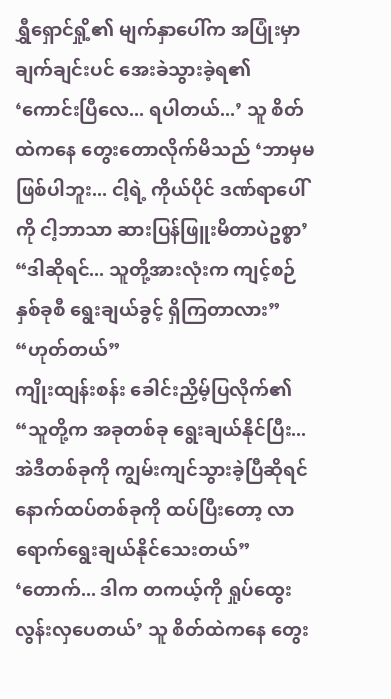ရွှီရှောင်ရှို့၏ မျက်နှာပေါ်က အပြုံးမှာ ချက်ချင်းပင် အေးခဲသွားခဲ့ရ၏
‘ကောင်းပြီလေ... ရပါတယ်...’ သူ စိတ်ထဲကနေ တွေးတောလိုက်မိသည် ‘ဘာမှမဖြစ်ပါဘူး... ငါ့ရဲ့ ကိုယ်ပိုင် ဒဏ်ရာပေါ်ကို ငါ့ဘာသာ ဆားပြန်ဖြူးမိတာပဲဥစ္စာ’
“ဒါဆိုရင်... သူတို့အားလုံးက ကျင့်စဉ်နှစ်ခုစီ ရွေးချယ်ခွင့် ရှိကြတာလား”
“ဟုတ်တယ်”
ကျိုးထျန်းစန်း ခေါင်းညှိမ့်ပြလိုက်၏
“သူတို့က အခုတစ်ခု ရွေးချယ်နိုင်ပြီး... အဲဒီတစ်ခုကို ကျွမ်းကျင်သွားခဲ့ပြီဆိုရင် နောက်ထပ်တစ်ခုကို ထပ်ပြီးတော့ လာရောက်ရွေးချယ်နိုင်သေးတယ်”
‘တောက်... ဒါက တကယ့်ကို ရှုပ်ထွေးလွန်းလှပေတယ်’ သူ စိတ်ထဲကနေ တွေး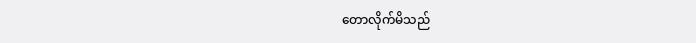တောလိုက်မိသည်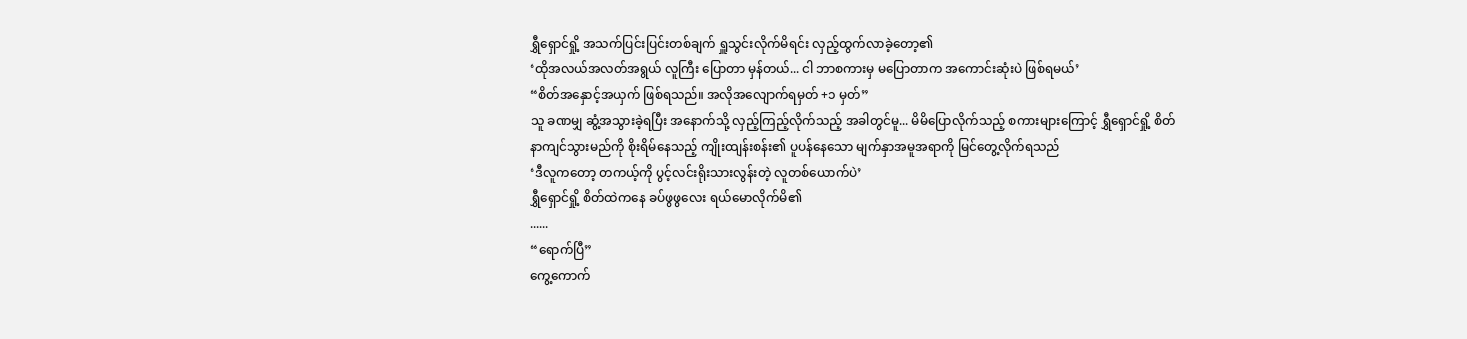ရွှီရှောင်ရှို့ အသက်ပြင်းပြင်းတစ်ချက် ရှူသွင်းလိုက်မိရင်း လှည့်ထွက်လာခဲ့တော့၏
‘ထိုအလယ်အလတ်အရွယ် လူကြီး ပြောတာ မှန်တယ်... ငါ ဘာစကားမှ မပြောတာက အကောင်းဆုံးပဲ ဖြစ်ရမယ်’
“စိတ်အနှောင့်အယှက် ဖြစ်ရသည်။ အလိုအလျောက်ရမှတ် +၁ မှတ်”
သူ ခဏမျှ ဆွံ့အသွားခဲ့ရပြီး အနောက်သို့ လှည့်ကြည့်လိုက်သည့် အခါတွင်မူ... မိမိပြောလိုက်သည့် စကားများကြောင့် ရွှီရှောင်ရှို့ စိတ်နာကျင်သွားမည်ကို စိုးရိမ်နေသည့် ကျိုးထျန်းစန်း၏ ပူပန်နေသော မျက်နှာအမူအရာကို မြင်တွေ့လိုက်ရသည်
‘ဒီလူကတော့ တကယ့်ကို ပွင့်လင်းရိုးသားလွန်းတဲ့ လူတစ်ယောက်ပဲ’
ရွှီရှောင်ရှို့ စိတ်ထဲကနေ ခပ်ဖွဖွလေး ရယ်မောလိုက်မိ၏
......
“ရောက်ပြီ”
ကွေ့ကောက်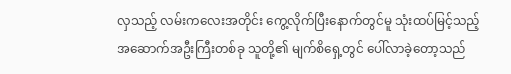လှသည့် လမ်းကလေးအတိုင်း ကွေ့လိုက်ပြီးနောက်တွင်မူ သုံးထပ်မြင့်သည့် အဆောက်အဦးကြီးတစ်ခု သူတို့၏ မျက်စိရှေ့တွင် ပေါ်လာခဲ့တော့သည်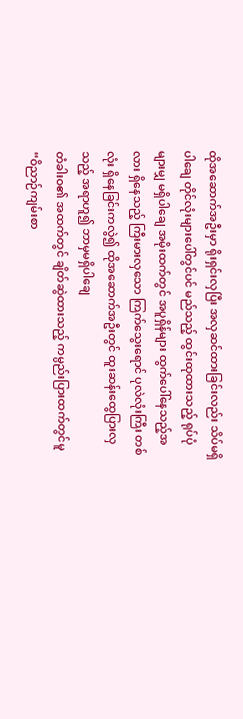ထိုအဆောက်အဦးမှာ ရိုးရှင်းလှပြီး အလှဆင်ထားခြင်းလည်း သိပ်မရှိပါချေ တိုင်လုံးများပေါ်တွင်ပင် မည်သည့် ထွင်းထုထားသည့် ရုပ်ပုံများမျှ မရှိပါချေ အမိုးထက်တွင် အပူရှိန်များ ထွက်ပေါ်နေသည့်အလား ရှိနေသည့် ကြီးမားလှသော ကြက်သွေးရောင် ပုလဲလုံးကြီး တစ်လုံး ရှိနေခြင်းကလွဲ၍ ထိုအဆောက်အဦးတွင် ထူးဆန်းထွေပြားလှသည့် အရာဟူ၍ ဘာမှမရှိပါချေ
တံခါးဝ၏ အထက်တွင် ချိတ်ဆွဲထားသည့် ကမ္ပည်းပြားထက်တွင်မူ “ဝိညာဉ်ကျမ်းစာ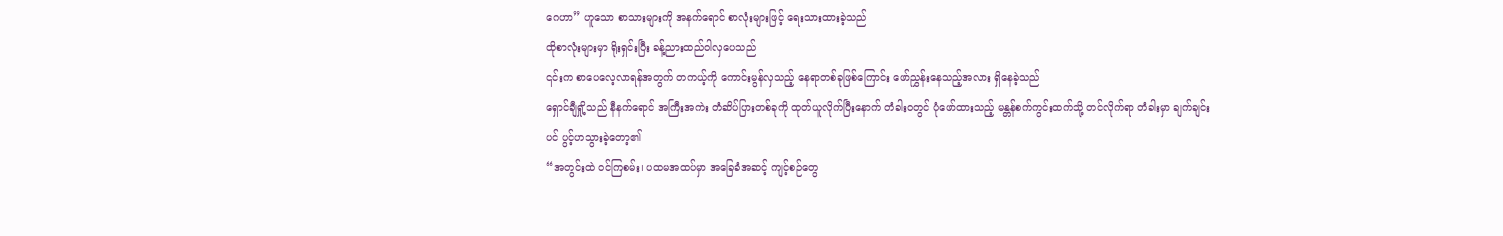ဂေဟာ” ဟူသော စာသားများကို အနက်ရောင် စာလုံးများဖြင့် ရေးသားထားခဲ့သည်
ထိုစာလုံးများမှာ ရိုးရှင်းပြီး ခန့်ညားထည်ဝါလှပေသည်
၎င်းက စာပေလေ့လာရန်အတွက် တကယ့်ကို ကောင်းမွန်လှသည့် နေရာတစ်ခုဖြစ်ကြောင်း ဖော်ညွှန်းနေသည့်အလား ရှိနေခဲ့သည်
ရှောင်ချီရှို့သည် နီနက်ရောင် အကြီးအကဲး တံဆိပ်ပြားတစ်ခုကို ထုတ်ယူလိုက်ပြီးနောက် တံခါးဝတွင် ပုံဖော်ထားသည့် မန္တန်စက်ကွင်းထက်သို့ တင်လိုက်ရာ တံခါးမှာ ချက်ချင်းပင် ပွင့်ဟသွားခဲ့တော့၏
“အတွင်းထဲ ဝင်ကြစမ်း၊ ပထမအထပ်မှာ အခြေခံအဆင့် ကျင့်စဉ်တွေ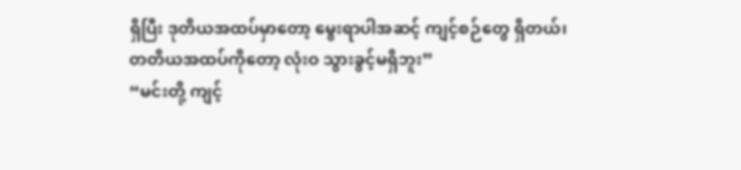ရှိပြီး ဒုတိယအထပ်မှာတော့ မွေးရာပါအဆင့် ကျင့်စဉ်တွေ ရှိတယ်၊ တတိယအထပ်ကိုတော့ လုံးဝ သွားခွင့်မရှိဘူး”
“မင်းတို့ ကျင့်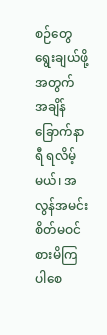စဉ်တွေ ရွေးချယ်ဖို့အတွက် အချိန်ခြောက်နာရီ ရလိမ့်မယ်၊ အလွန်အမင်း စိတ်မဝင်စားမိကြပါစေ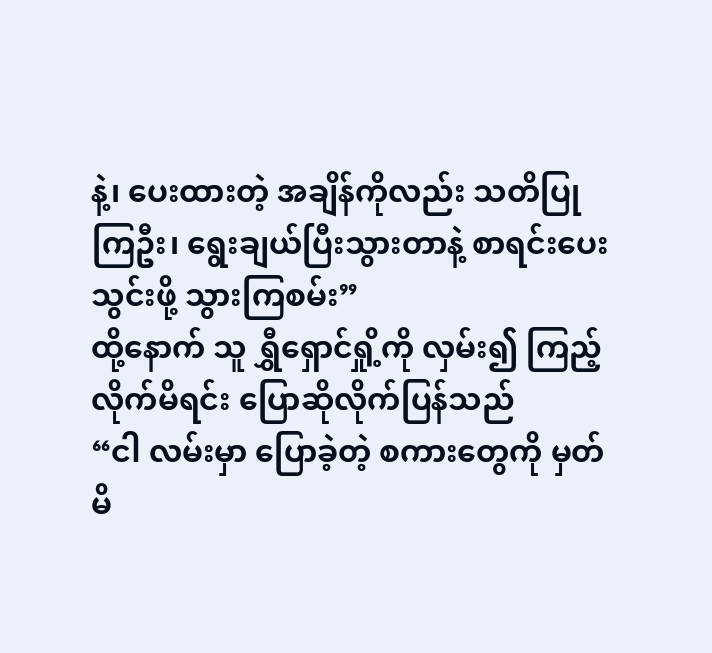နဲ့၊ ပေးထားတဲ့ အချိန်ကိုလည်း သတိပြုကြဦး၊ ရွေးချယ်ပြီးသွားတာနဲ့ စာရင်းပေးသွင်းဖို့ သွားကြစမ်း”
ထို့နောက် သူ ရွှီရှောင်ရှို့ကို လှမ်း၍ ကြည့်လိုက်မိရင်း ပြောဆိုလိုက်ပြန်သည်
“ငါ လမ်းမှာ ပြောခဲ့တဲ့ စကားတွေကို မှတ်မိ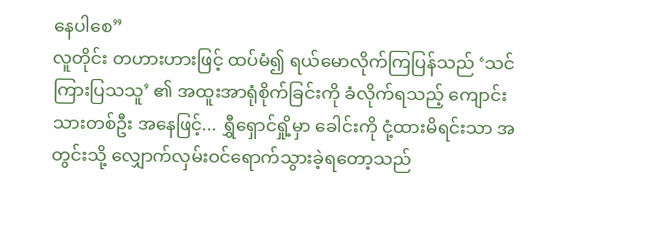နေပါစေ”
လူတိုင်း တဟားဟားဖြင့် ထပ်မံ၍ ရယ်မောလိုက်ကြပြန်သည် ‘သင်ကြားပြသသူ’ ၏ အထူးအာရုံစိုက်ခြင်းကို ခံလိုက်ရသည့် ကျောင်းသားတစ်ဦး အနေဖြင့်... ရွှီရှောင်ရှို့မှာ ခေါင်းကို ငုံ့ထားမိရင်းသာ အတွင်းသို့ လျှောက်လှမ်းဝင်ရောက်သွားခဲ့ရတော့သည်